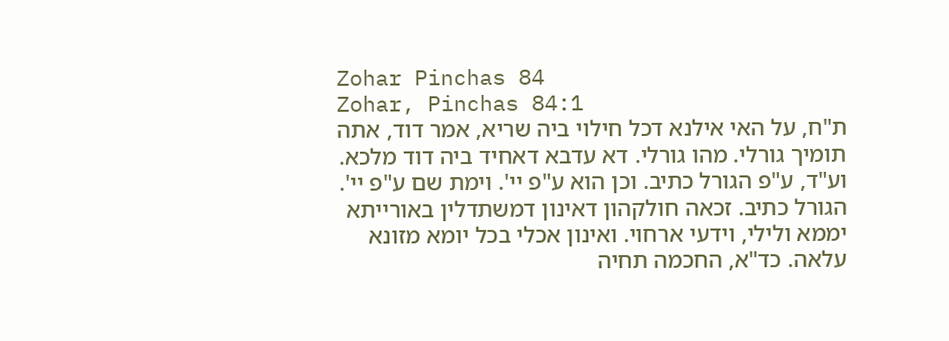Zohar Pinchas 84
Zohar, Pinchas 84:1
ת"ח, על האי אילנא דכל חילוי ביה שריא, אמר דוד, אתה תומיך גורלי. מהו גורלי. דא עדבא דאחיד ביה דוד מלכא. וע"ד, ע"פ הגורל כתיב. וכן הוא ע"פ יי'. וימת שם ע"פ יי'. הגורל כתיב. זכאה חולקהון דאינון דמשתדלין באורייתא יממא ולילי, וידעי ארחוי. ואינון אכלי בכל יומא מזונא עלאה. כד"א, החכמה תחיה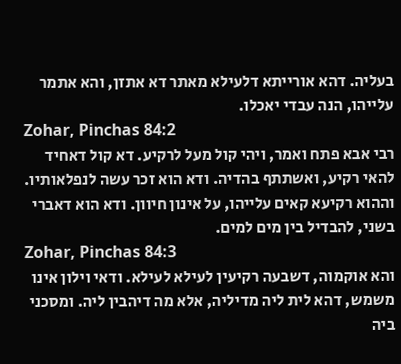בעליה. דהא אורייתא דלעילא מאתר דא אתזן, והא אתמר עלייהו, הנה עבדי יאכלו.
Zohar, Pinchas 84:2
רבי אבא פתח ואמר, ויהי קול מעל לרקיע. דא קול דאחיד להאי רקיע, ואשתתף בהדיה. ודא הוא זכר עשה לנפלאותיו. וההוא רקיעא קאים עלייהו, על אינון חיוון. ודא הוא דאברי בשני, להבדיל בין מים למים.
Zohar, Pinchas 84:3
והא אוקמוה, דשבעה רקיעין לעילא לעילא. ודאי וילון אינו משמש, דהא לית ליה מדיליה, אלא מה דיהבין ליה. ומסכני ביה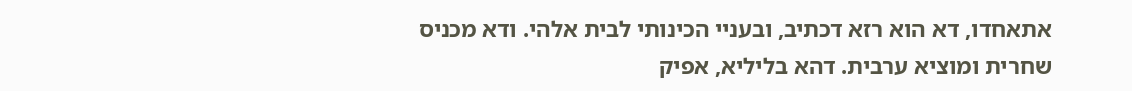אתאחדו, דא הוא רזא דכתיב, ובעניי הכינותי לבית אלהי. ודא מכניס שחרית ומוציא ערבית. דהא בליליא, אפיק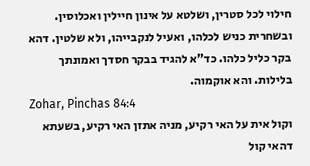חילוי לכל סטרין, ושלטא על אינון חיילין ואכלוסין. ובשחרית כניש לכלהו, ואעיל לנקבייהו, ולא שלטין. דהא בקר כליל כלהו. כד"א להגיד בבקר חסדך ואמונתך בלילות. והא אוקמוה.
Zohar, Pinchas 84:4
וקול אית על האי רקיע, מניה אתזן האי רקיע, בשעתא דהאי קול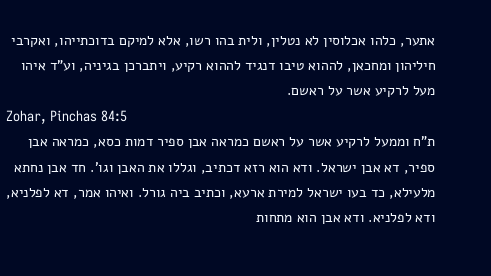אתער, כלהו אכלוסין לא נטלין, ולית בהו רשו, אלא למיקם בדוכתייהו, ואקרבי חיליהון ומחכאן, לההוא טיבו דנגיד לההוא רקיע, ויתברכן בגיניה, וע"ד איהו מעל לרקיע אשר על ראשם.
Zohar, Pinchas 84:5
ת"ח וממעל לרקיע אשר על ראשם כמראה אבן ספיר דמות כסא, כמראה אבן ספיר, דא אבן ישראל. ודא הוא רזא דכתיב, וגללו את האבן וגו'. חד אבן נחתא מלעילא, כד בעו ישראל למירת ארעא, וכתיב ביה גורל. ואיהו אמר, דא לפלניא, ודא לפלניא. ודא אבן הוא מתחות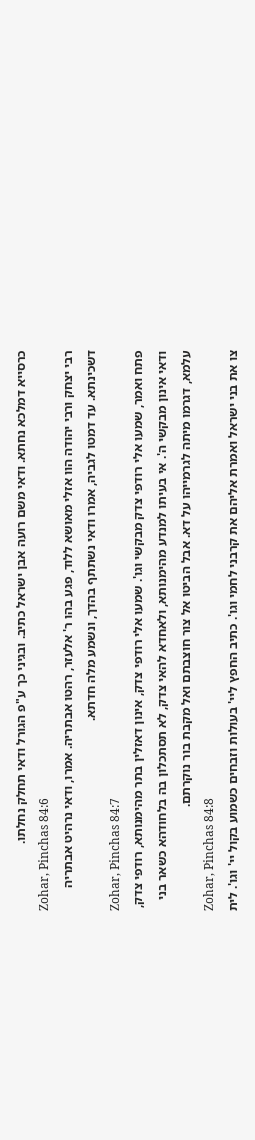כרסייא דמלכא נחתא. ודאי משם רועה אבן ישראל כתיב. ובגיני כך ע"פ הגורל ודאי תחלק נחלתו.
Zohar, Pinchas 84:6
רבי יצחק ורבי יהודה הוו אזלי מאושא ללוד, פגע בהו ר' אלעזר, רהטו אבתריה. אמרו, ודאי נרהיט אבתריה דשכינתא. עד דמטו לגביה, אמרו ודאי נשתתף בהדך, ונשמע מלה חדתא.
Zohar, Pinchas 84:7
פתח ואמר, שמעו אלי רודפי צדק מבקשי וגו'. שמעו אלי רודפי צדק, אינון דאזלין בתר מהימנותא, רודפי צדק, ודאי אינון מבקשי ה'. אי בעיתו למנדע מהימנותא, ולאחדא להאי צדק, לא תסתכלון בה בלחודהא כשאר בני עלמא, דגרמו מיתה לגרמייהו על דא. אבל הביטו אל צור חוצבתם ואל מקבת בור נוקרתם.
Zohar, Pinchas 84:8
צו את בני ישראל ואמרת אליהם את קרבני לחמי וגו'. כתיב החפץ ליי' בעולות וזבחים כשמוע בקול יי' וגו'. לית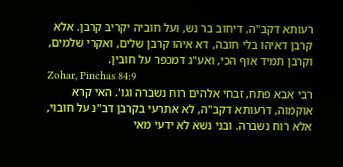רעותא דקב"ה, דיחוב בר נש, ועל חוביה יקריב קרבן. אלא קרבן דאיהו בלי חובה, דא איהו קרבן שלים, ואקרי שלמים, וקרבן תמיד אוף הכי, ואע"ג דמכפר על חובין.
Zohar, Pinchas 84:9
רבי אבא פתח, זבחי אלהים רוח נשברה וגו'. האי קרא אוקמוה, דרעותא דקב"ה, לא אתרעי בקרבן דב"נ על חובוי, אלא רוח נשברה. ובני נשא לא ידעי מאי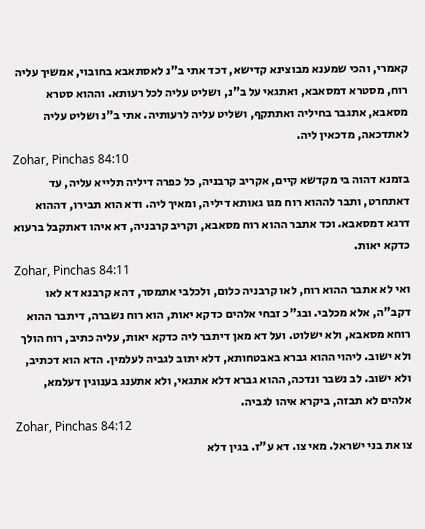קאמרי, והכי שמענא מבוצינא קדישא, דכד אתי ב"נ לאסתאבא בחובוי, אמשיך עליה רוח, מסטרא דמסאבא, ואתגאי על ב"נ, ושליט עליה לכל רעותא. וההוא סטרא מסאבא, אתגבר בחיליה ואתתקף, ושליט עליה לרעותיה. אתי ב"נ ושליט עליה לאתדכאה, מדכאין ליה.
Zohar, Pinchas 84:10
בזמנא דהוה בי מקדשא קיים, אקריב קרבניה, כל כפרה דיליה תלייא עליה, עד דאתחרט, ותבר לההוא רוח מגו גאותא דיליה, ומאיך ליה. ודא הוא תבירו, דההוא דרגא דמסאבא. וכד אתבר ההוא רוח מסאבא, וקריב קרבניה, דא איהו דאתקבל ברעוא כדקא יאות.
Zohar, Pinchas 84:11
ואי לא אתבר ההוא רוח, לאו קרבניה כלום, ולכלבי אתמסר, דהא קרבנא דא לאו דקב"ה, אלא מכלבי. ובג"כ זבחי אלהים כדקא יאות, הוא רוח נשברה, דיתבר ההוא רוחא מסאבא, ולא ישלוט. ועל דא מאן דיתבר ליה כדקא יאות, עליה כתיב, רוח הולך ולא ישוב. ליהוי ההוא גברא באבטחותא, דלא יתוב לגביה לעלמין. הדא הוא דכתיב, ולא ישוב. לב נשבר ונדכה, ההוא גברא דלא אתגאי, ולא אתענג בענוגין דעלמא, אלהים לא תבזה, ביקרא איהו לגביה.
Zohar, Pinchas 84:12
צו את בני ישראל. מאי צו. דא ע"ז. בגין דלא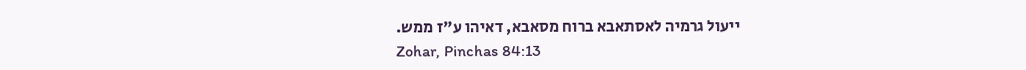ייעול גרמיה לאסתאבא ברוח מסאבא, דאיהו ע"ז ממש.
Zohar, Pinchas 84:13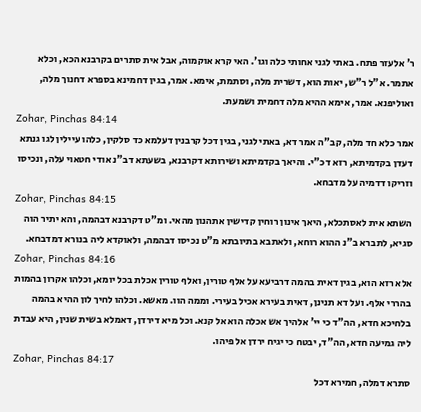ר' אלעזר פתח. באתי לגני אחותי כלה וגו'. האי קרא אוקמוה, אבל אית סתרים בקרבנא הכא, וכלא אתמר. א"ל ר"ש, יאות הוא, דשרית מלה, וסתמת, אימא. אמר, בגין דחמינא בספרא דחנוך מלה, ואוליפנא. אמר, אימא ההיא מלה דחמית ושמעת.
Zohar, Pinchas 84:14
אמר כלא חד מלה, קב"ה אמר דא, באתי לגני, בגין דכל קרבנין דעלמא כד סלקין, כלהו עיילין לגו גנתא דעדן בקדמיתא, רזא דכ"י. והיאך בקדמיתא ושירותא דקרבנא, בשעתא דב"נ אודי חטאוי עלה, ונכיסו וזריקו דדמיה על מדבחא.
Zohar, Pinchas 84:15
השתא אית לאסתכלא, היאך אינון רוחין קדישין אתהנון מהאי. ומ"ט דקרבנא דבהמה, והא יתיר הוה סגיא, לתברא ב"נ ההוא רוחא, ולאתבא בתיובתא מ"ט נכיסו דבהמה, ולאוקדא ליה בנורא דמדבחא.
Zohar, Pinchas 84:16
אלא רזא הוא, בגין דאית בהמה דרביעא על אלף טורין, ואלף טורין אכלת בכל יומא, וכלהו אקרון בהמות בהררי אלף. ועל דא תנינן, דאית בעירא אכיל בעירי. וממה הוו. מאשא. וכלהו לחיך לון ההיא בהמה בלחיכא חדא, הה"ד כי יי' אלהיך אש אכלה הוא אל קנא. וכל מיא דירדן, דאמלא בשית שנין, היא עבדת ליה גמיעה חדא, הה"ד, יבטח כי יגיח ירדן אל פיהו.
Zohar, Pinchas 84:17
סתרא דמלה, חמירא דכל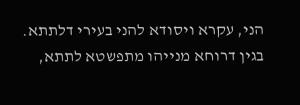הני, עקרא ויסודא להני בעירי דלתתא. בגין דרוחא מנייהו מתפשטא לתתא,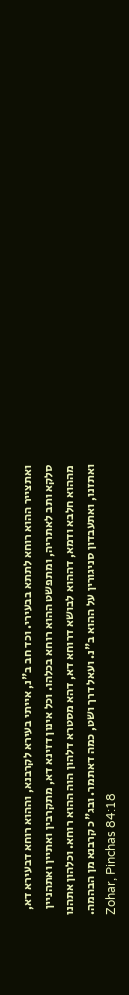ואתצייר ההוא רוחא לתתא בבעירי. וכד חב ב"נ, אייתי בעירא לקרבנא, וההוא רוחא דבעירא דא, סלקא ותב לאתריה, ומתפשט ההוא רוחא בכלהו. וכל אינון דזינא דא, מתקרבין ואתיין ואתהניין מההוא חלבא ודמא, דההוא לבושא דרוחא דא, דהא מסטרא דלהון הוה ההוא רוחא. וכלהון אתהנו ואתזנו, ואתעבדון סניגורין על ההוא ב"נ. ועאל דרך ושט, כמה דאתמר. ובג"כ קרבנא מן הבהמה.
Zohar, Pinchas 84:18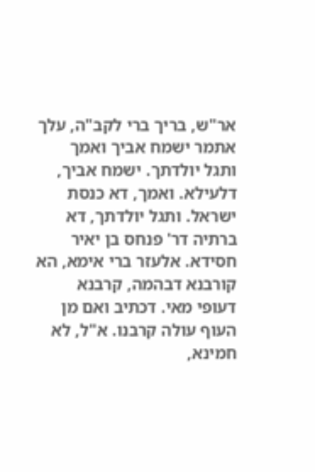אר"ש, בריך ברי לקב"ה, עלך אתמר ישמח אביך ואמך ותגל יולדתך. ישמח אביך, דלעילא. ואמך, דא כנסת ישראל. ותגל יולדתך, דא ברתיה דר' פנחס בן יאיר חסידא. אלעזר ברי אימא, הא קורבנא דבהמה, קרבנא דעופי מאי. דכתיב ואם מן העוף עולה קרבנו. א"ל, לא חמינא,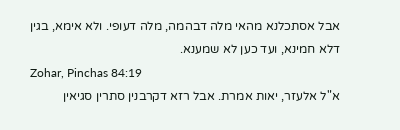אבל אסתכלנא מהאי מלה דבהמה, מלה דעופי. ולא אימא, בגין דלא חמינא, ועד כען לא שמענא.
Zohar, Pinchas 84:19
א"ל אלעזר, יאות אמרת. אבל רזא דקרבנין סתרין סגיאין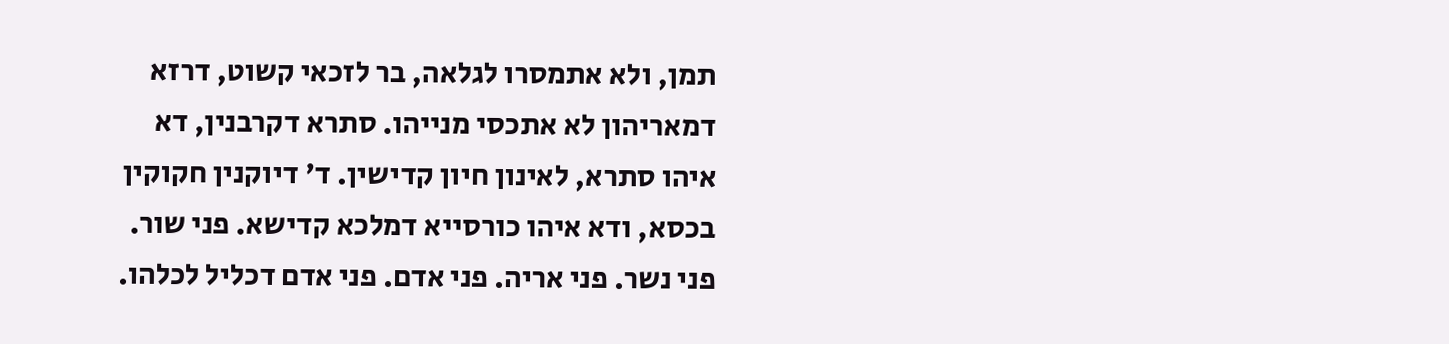תמן, ולא אתמסרו לגלאה, בר לזכאי קשוט, דרזא דמאריהון לא אתכסי מנייהו. סתרא דקרבנין, דא איהו סתרא, לאינון חיון קדישין. ד' דיוקנין חקוקין בכסא, ודא איהו כורסייא דמלכא קדישא. פני שור. פני נשר. פני אריה. פני אדם. פני אדם דכליל לכלהו.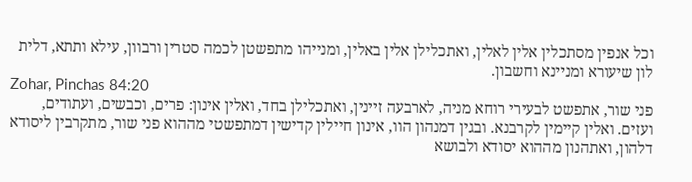וכל אנפין מסתכלין אלין לאלין, ואתכלילן אלין באלין, ומנייהו מתפשטן לכמה סטרין ורבוון, עילא ותתא, דלית לון שיעורא ומניינא וחשבון.
Zohar, Pinchas 84:20
פני שור, אתפשט לבעירי רוחא מניה, לארבעה זיינין, ואתכלילן בחד, ואלין אינון: פרים, וכבשים, ועתודים, ועזים. ואלין קיימין לקרבנא. ובגין דמנהון הוו, אינון חיילין קדישין דמתפשטי מההוא פני שור, מתקרבין ליסודא דלהון, ואתהנון מההוא יסודא ולבושא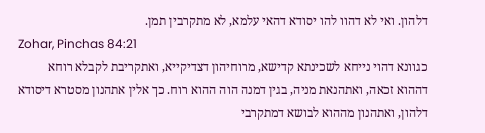דלהון. ואי לא דהוו להו יסודא דהאי עלמא, לא מתקרבין תמן.
Zohar, Pinchas 84:21
כגוונא דהוי נייחא לשכינתא קדישא, מרוחיהון דצדיקייא, ואתקריבת לקבלא רוחא דההוא זכאה, ואתהנאת מניה, בגין דמנה הוה ההוא רוח. כך אלין אתהנון מסטרא דיסודא דלהון, ואתהנון מההוא לבושא דמתקרבי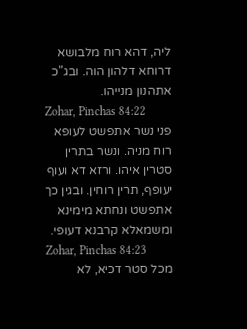ליה, דהא רוח מלבושא דרוחא דלהון הוה. ובג"כ אתהנון מנייהו.
Zohar, Pinchas 84:22
פני נשר אתפשט לעופא רוח מניה. ונשר בתרין סטרין איהו. ורזא דא ועוף יעופף, תרין רוחין. ובגין כך אתפשט ונחתא מימינא ומשמאלא קרבנא דעופי.
Zohar, Pinchas 84:23
מכל סטר דכיא, לא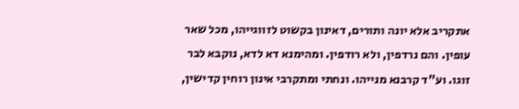אתקריב אלא יונה ותורים, דאינון בקשוט לזווגייהו, מכל שאר עופין. והם נרדפין, ולא רודפין. ומהימנא דא לדא, נוקבא לבר זוגו. וע"ד קרבנא מנייהו. ונחתי ומתקרבי אינון רוחין קדישין,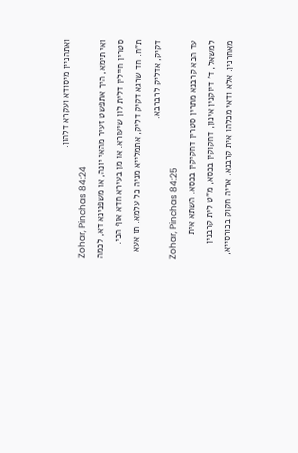ואתהניין מיסודא ועקרא דלהון.
Zohar, Pinchas 84:24
ואי תימא, היך אתפשט זעיר מהאי יונה, או משפנינא דא, לכמה סטרין חיילין דלית לון שיעורא. או מן בעירא חדא אוף הכי. ת"ח. חד שרגא דקיק דליק, אתמלייא מניה כל עלמא. תו אעא דקיק, אדליק לרברבא.
Zohar, Pinchas 84:25
עד הכא קרבנא מתרין סטרין דחקיקין בכסא. השתא אית למשאל, ד' דיוקנין אינון, דחקוקין בכסא, מ"ט לית קרבנין מאחרנין. אלא ודאי מכלהו אית קרבנא. אריה חקוק בכורסייא,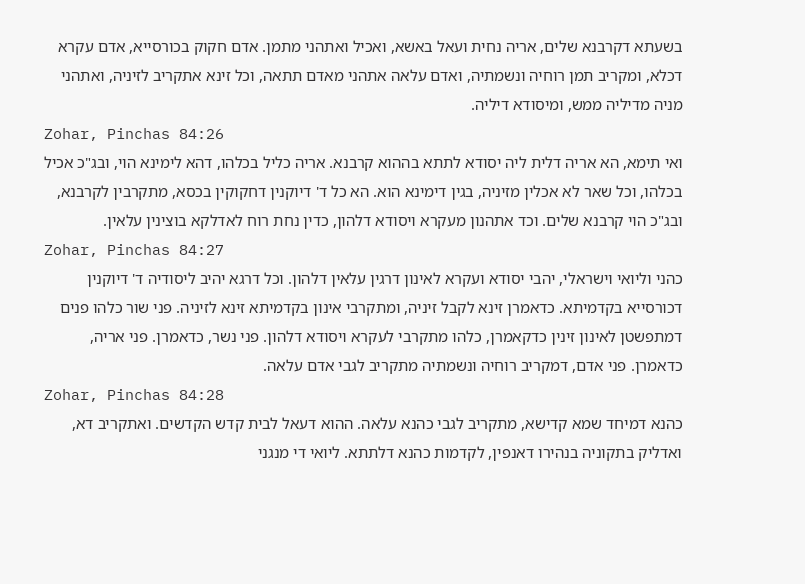בשעתא דקרבנא שלים, אריה נחית ועאל באשא, ואכיל ואתהני מתמן. אדם חקוק בכורסייא, אדם עקרא דכלא, ומקריב תמן רוחיה ונשמתיה, ואדם עלאה אתהני מאדם תתאה, וכל זינא אתקריב לזיניה, ואתהני מניה מדיליה ממש, ומיסודא דיליה.
Zohar, Pinchas 84:26
ואי תימא, הא אריה דלית ליה יסודא לתתא בההוא קרבנא. אריה כליל בכלהו, דהא לימינא הוי, ובג"כ אכיל בכלהו, וכל שאר לא אכלין מזיניה, בגין דימינא הוא. הא כל ד' דיוקנין דחקוקין בכסא, מתקרבין לקרבנא, ובג"כ הוי קרבנא שלים. וכד אתהנון מעקרא ויסודא דלהון, כדין נחת רוח לאדלקא בוצינין עלאין.
Zohar, Pinchas 84:27
כהני וליואי וישראלי, יהבי יסודא ועקרא לאינון דרגין עלאין דלהון. וכל דרגא יהיב ליסודיה ד' דיוקנין דכורסייא בקדמיתא. כדאמרן זינא לקבל זיניה, ומתקרבי אינון בקדמיתא זינא לזיניה. פני שור כלהו פנים דמתפשטן לאינון זינין כדקאמרן, כלהו מתקרבי לעקרא ויסודא דלהון. פני נשר, כדאמרן. פני אריה, כדאמרן. פני אדם, דמקריב רוחיה ונשמתיה מתקריב לגבי אדם עלאה.
Zohar, Pinchas 84:28
כהנא דמיחד שמא קדישא, מתקריב לגבי כהנא עלאה. ההוא דעאל לבית קדש הקדשים. ואתקריב דא, ואדליק בתקוניה בנהירו דאנפין, לקדמות כהנא דלתתא. ליואי די מנגני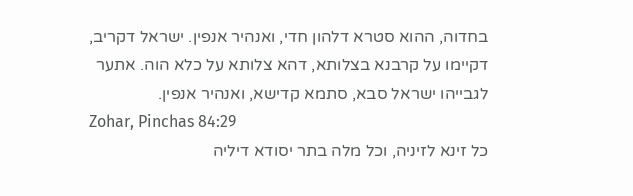בחדוה, ההוא סטרא דלהון חדי, ואנהיר אנפין. ישראל דקריב, דקיימו על קרבנא בצלותא, דהא צלותא על כלא הוה. אתער לגבייהו ישראל סבא, סתמא קדישא, ואנהיר אנפין.
Zohar, Pinchas 84:29
כל זינא לזיניה, וכל מלה בתר יסודא דיליה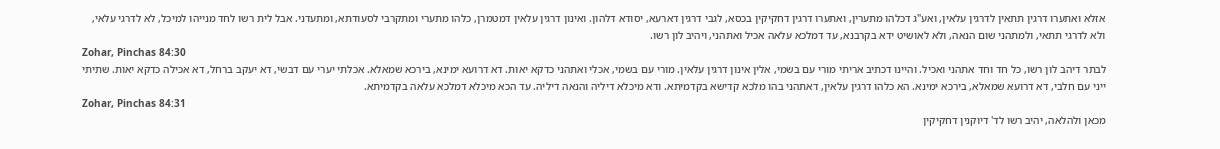אזלא ואתערו דרגין תתאין לדרגין עלאין, ואע"ג דכלהו מתערין, ואתערו דרגין דחקיקין בכסא, לגבי דרגין דארעא, יסודא דלהון. ואינון דרגין עלאין דמטמרן, כלהו מתערי ומתקרבי לסעודתא, ומתעדני. אבל לית רשו לחד מנייהו למיכל, לא לדרגי עלאי, ולא לדרגי תתאי, ולמתהני שום הנאה, ולא לאושיט ידא בקרבנא, עד דמלכא עלאה אכיל ואתהני, ויהיב לון רשו.
Zohar, Pinchas 84:30
לבתר דיהב לון רשו, כל חד וחד אתהני ואכיל. והיינו דכתיב אריתי מורי עם בשמי, אלין אינון דרגין עלאין. מורי עם בשמי, אכלי ואתהני כדקא יאות. דא דרועא ימינא, בירכא שמאלא. אכלתי יערי עם דבשי, דא יעקב ברחל, דא אכילה כדקא יאות. שתיתי ייני עם חלבי, דא דרועא שמאלא, בירכא ימינא. הא כלהו דרגין עלאין, דאתהני בהו מלכא קדישא בקדמיתא. ודא מיכלא דיליה והנאה דיליה. עד הכא מיכלא דמלכא עלאה בקדמיתא.
Zohar, Pinchas 84:31
מכאן ולהלאה, יהיב רשו לד' דיוקנין דחקיקין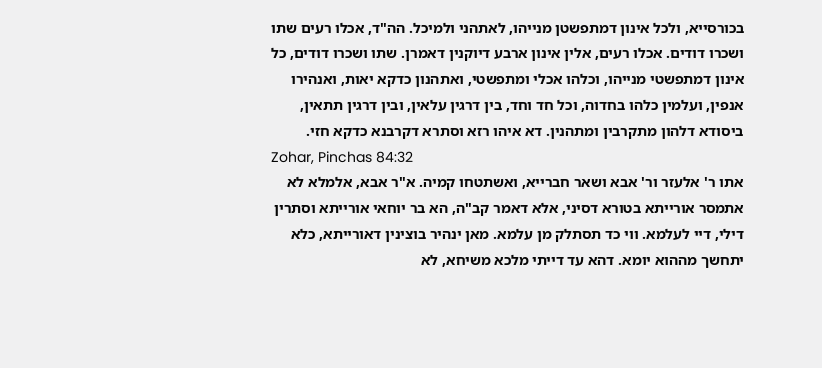בכורסייא, ולכל אינון דמתפשטן מנייהו, לאתהני ולמיכל. הה"ד, אכלו רעים שתו ושכרו דודים. אכלו רעים, אלין אינון ארבע דיוקנין דאמרן. שתו ושכרו דודים, כל אינון דמתפשטי מנייהו, וכלהו אכלי ומתפשטי, ואתהנון כדקא יאות, ואנהירו אנפין, ועלמין כלהו בחדוה, וכל חד וחד, בין דרגין עלאין, ובין דרגין תתאין, ביסודא דלהון מתקרבין ומתהנין. דא איהו רזא וסתרא דקרבנא כדקא חזי.
Zohar, Pinchas 84:32
אתו ר' אלעזר ור' אבא ושאר חברייא, ואשתטחו קמיה. א"ר אבא, אלמלא לא אתמסר אורייתא בטורא דסיני, אלא דאמר קב"ה, הא בר יוחאי אורייתא וסתרין דילי, דיי לעלמא. ווי כד תסתלק מן עלמא. מאן ינהיר בוצינין דאורייתא, כלא יתחשך מההוא יומא. דהא עד דייתי מלכא משיחא, לא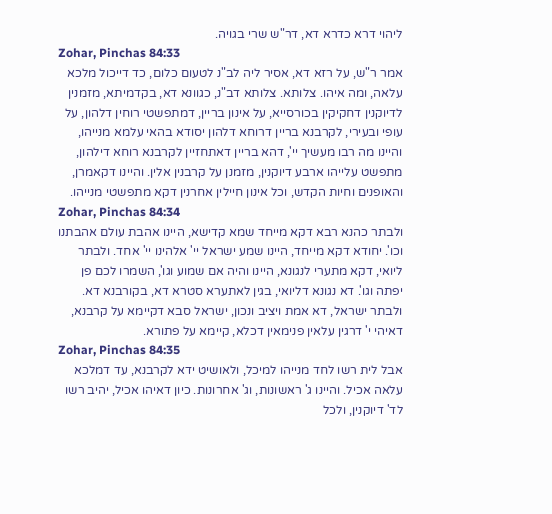ליהוי דרא כדרא דא, דר"ש שרי בגויה.
Zohar, Pinchas 84:33
אמר ר"ש, על רזא דא, אסיר ליה לב"נ לטעום כלום, כד דייכול מלכא עלאה, ומה איהו. צלותא. צלותא דב"נ, כגוונא דא, בקדמיתא, מזמנין לדיוקנין דחקיקין בכורסייא, על אינון בריין, דמתפשטי רוחין דלהון, על עופי ובעירי, לקרבנא בריין דרוחא דלהון יסודא בהאי עלמא מנייהו, והיינו מה רבו מעשיך יי', דהא בריין דאתחזיין לקרבנא רוחא דילהון, מתפשט עלייהו ארבע דיוקנין, מזמנן על קרבנין אלין. והיינו דקאמרן, והאופנים וחיות הקדש, וכל אינון חיילין אחרנין דקא מתפשטי מנייהו.
Zohar, Pinchas 84:34
ולבתר כהנא רבא דקא מייחד שמא קדישא, היינו אהבת עולם אהבתנו וכו'. יחודא דקא מייחד, היינו שמע ישראל יי' אלהינו יי' אחד. ולבתר ליואי, דקא מתערי לנגונא, היינו והיה אם שמוע וגו', השמרו לכם פן יפתה וגו'. דא נגונא דליואי, בגין לאתערא סטרא דא, בקורבנא דא. ולבתר ישראל, דא אמת ויציב ונכון, ישראל סבא דקיימא על קרבנא, דאיהי י' דרגין עלאין פנימאין דכלא, קיימא על פתורא.
Zohar, Pinchas 84:35
אבל לית רשו לחד מנייהו למיכל, ולאושיט ידא לקרבנא, עד דמלכא עלאה אכיל. והיינו ג' ראשונות, וג' אחרונות. כיון דאיהו אכיל, יהיב רשו לד' דיוקנין, ולכל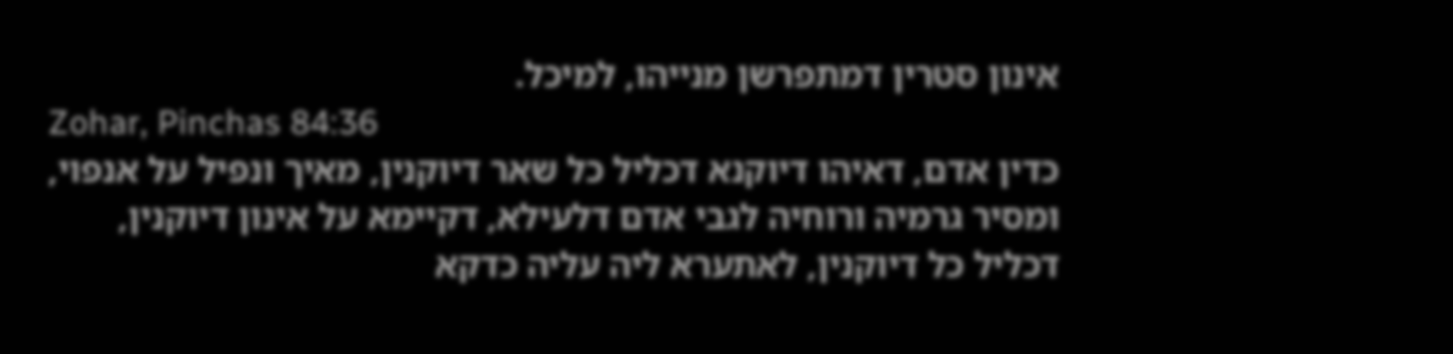אינון סטרין דמתפרשן מנייהו, למיכל.
Zohar, Pinchas 84:36
כדין אדם, דאיהו דיוקנא דכליל כל שאר דיוקנין, מאיך ונפיל על אנפוי, ומסיר גרמיה ורוחיה לגבי אדם דלעילא, דקיימא על אינון דיוקנין, דכליל כל דיוקנין, לאתערא ליה עליה כדקא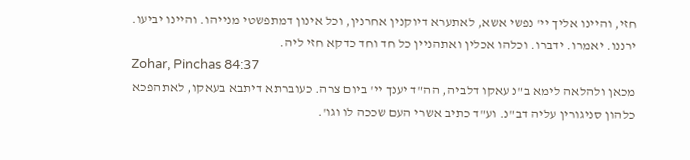חזי, והיינו אליך יי' נפשי אשא, לאתערא דיוקנין אחרנין, וכל אינון דמתפשטי מנייהו. והיינו יביעו. ירננו. יאמרו. ידברו. וכלהו אכלין ואתהניין כל חד וחד כדקא חזי ליה.
Zohar, Pinchas 84:37
מכאן ולהלאה לימא ב"נ עאקו דלביה, הה"ד יענך יי' ביום צרה. כעוברתא דיתבא בעאקו, לאתהפכא כלהון סניגורין עליה דב"נ. וע"ד כתיב אשרי העם שככה לו וגו'.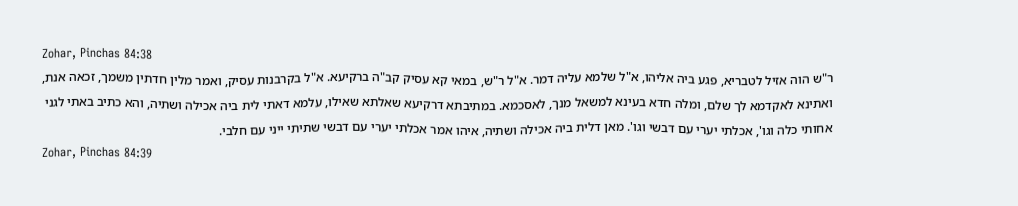Zohar, Pinchas 84:38
ר"ש הוה אזיל לטבריא, פגע ביה אליהו, א"ל שלמא עליה דמר. א"ל ר"ש, במאי קא עסיק קב"ה ברקיעא. א"ל בקרבנות עסיק, ואמר מלין חדתין משמך, זכאה אנת, ואתינא לאקדמא לך שלם, ומלה חדא בעינא למשאל מנך, לאסכמא. במתיבתא דרקיעא שאלתא שאילו, עלמא דאתי לית ביה אכילה ושתיה, והא כתיב באתי לגני אחותי כלה וגו', אכלתי יערי עם דבשי וגו'. מאן דלית ביה אכילה ושתיה, איהו אמר אכלתי יערי עם דבשי שתיתי ייני עם חלבי.
Zohar, Pinchas 84:39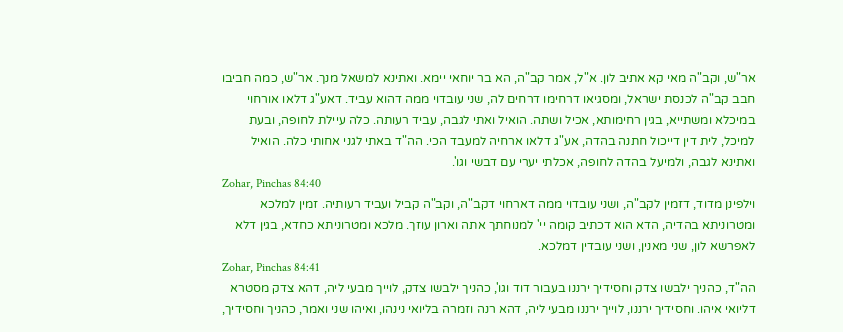אר"ש, וקב"ה מאי קא אתיב לון. א"ל, אמר קב"ה, הא בר יוחאי יימא. ואתינא למשאל מנך. אר"ש, כמה חביבו חבב קב"ה לכנסת ישראל, ומסגיאו דרחימו דרחים לה, שני עובדוי ממה דהוא עביד. דאע"ג דלאו אורחוי במיכלא ומשתייא, בגין רחימותא, אכיל ושתה. הואיל ואתי לגבה, עביד רעותה. כלה עיילת לחופה, ובעת למיכל, לית דין דייכול חתנה בהדה, אע"ג דלאו ארחיה למעבד הכי. הה"ד באתי לגני אחותי כלה. הואיל ואתינא לגבה, ולמיעל בהדה לחופה, אכלתי יערי עם דבשי וגו'.
Zohar, Pinchas 84:40
וילפינן מדוד, דזמין לקב"ה, ושני עובדוי ממה דארחוי דקב"ה, וקב"ה קביל ועביד רעותיה. זמין למלכא ומטרוניתא בהדיה, הדא הוא דכתיב קומה יי' למנוחתך אתה וארון עוזך. מלכא ומטרוניתא כחדא, בגין דלא לאפרשא לון, שני מאנין, ושני עובדין דמלכא.
Zohar, Pinchas 84:41
הה"ד, כהניך ילבשו צדק וחסידיך ירננו בעבור דוד וגו', כהניך ילבשו צדק, לוייך מבעי ליה, דהא צדק מסטרא דליואי איהו. וחסידיך ירננו, לוייך ירננו מבעי ליה, דהא רנה וזמרה בליואי נינהו, ואיהו שני ואמר, כהניך וחסידיך,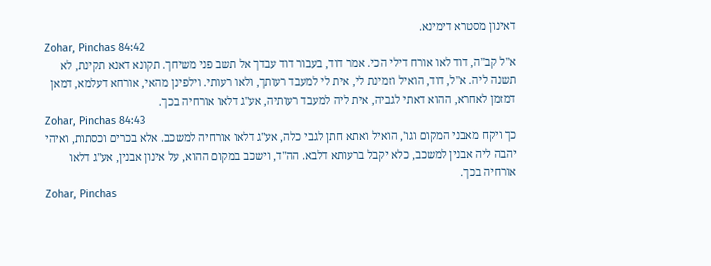דאינון מסטרא דימינא.
Zohar, Pinchas 84:42
א"ל קב"ה, דוד לאו אורח דילי הכי. אמר דוד, בעבור דוד עבדך אל תשב פני משיחך. תקונא דאנא תקינת, לא תשנה ליה. א"ל, דוד, הואיל וזמינת לי, אית לי למעבד רעותך, ולאו רעותי. וילפינן מהאי, אורחא דעלמא, דמאן דמזמן לאחרא, ההוא דאתי לגביה, אית ליה למעבד רעותיה, אע"ג דלאו אורחיה בכך.
Zohar, Pinchas 84:43
כך ויקח מאבני המקום וגו', הואיל ואתא חתן לגבי כלה, אע"ג דלאו אורחיה למשכב. אלא בכרים וכסתות, ואיהי יהבה ליה אבנין למשכב, כלא יקבל ברעותא דלבא. הה"ד, וישכב במקום ההוא, על אינון אבנין, אע"ג דלאו אורחיה בכך.
Zohar, Pinchas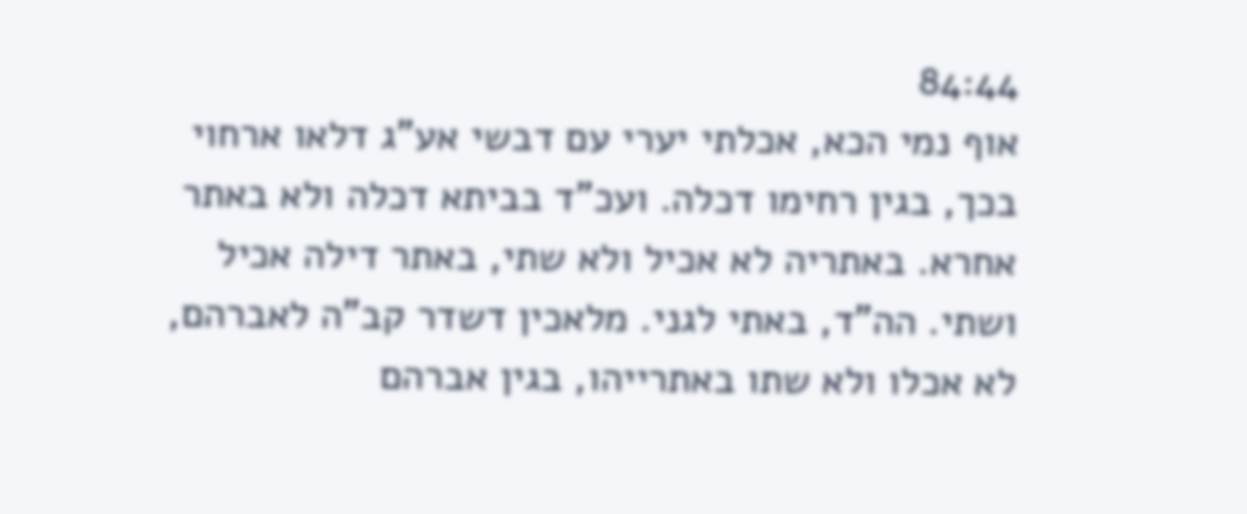84:44
אוף נמי הכא, אכלתי יערי עם דבשי אע"ג דלאו ארחוי בכך, בגין רחימו דכלה. ועכ"ד בביתא דכלה ולא באתר אחרא. באתריה לא אכיל ולא שתי, באתר דילה אכיל ושתי. הה"ד, באתי לגני. מלאכין דשדר קב"ה לאברהם, לא אכלו ולא שתו באתרייהו, בגין אברהם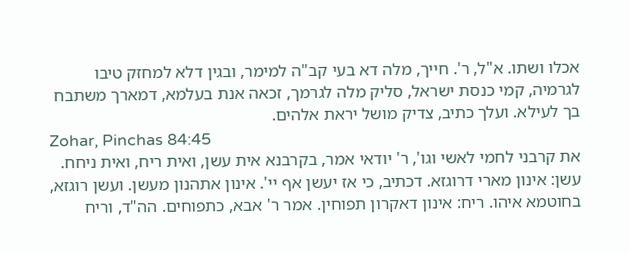אכלו ושתו. א"ל, ר'. חייך, מלה דא בעי קב"ה למימר, ובגין דלא למחזק טיבו לגרמיה, קמי כנסת ישראל, סליק מלה לגרמך, זכאה אנת בעלמא, דמארך משתבח בך לעילא. ועלך כתיב, צדיק מושל יראת אלהים.
Zohar, Pinchas 84:45
את קרבני לחמי לאשי וגו', ר' יודאי אמר, בקרבנא אית עשן, ואית ריח, ואית ניחח. עשן: אינון מארי דרוגזא. דכתיב, כי אז יעשן אף יי'. אינון אתהנון מעשן. ועשן רוגזא, בחוטמא איהו. ריח: אינון דאקרון תפוחין. אמר ר' אבא, כתפוחים. הה"ד, וריח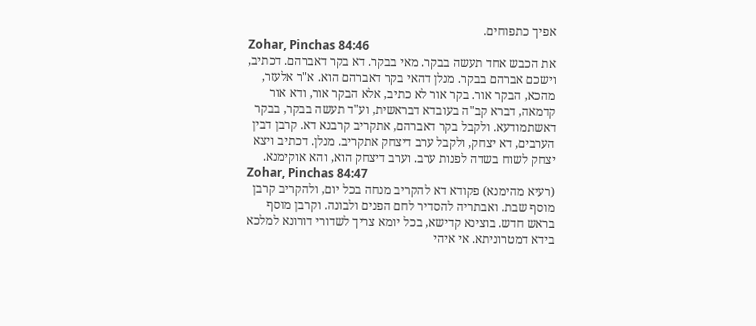אפיך כתפוחים.
Zohar, Pinchas 84:46
את הכבש אחד תעשה בבקר. מאי בבקר. דא בקר דאברהם. דכתיב, וישכם אברהם בבקר. מנלן דהאי בקר דאברהם הוא. א"ר אלעזר, מהכא, הבקר אור. בקר אור לא כתיב, אלא הבקר אור, ודא אור קדמאה, דברא קב"ה בעובדא דבראשית, וע"ד תעשה בבקר, בבקר דאשתמודעא. ולקבל בקר דאברהם, אתקריב קרבנא דא. קרבן דבין הערבים, דא יצחק, ולקבל ערב דיצחק אתקריב. מנלן. דכתיב ויצא יצחק לשוח בשדה לפנות ערב. וערב דיצחק הוא, והא אוקימנא.
Zohar, Pinchas 84:47
(רעיא מהימנא) פקודא דא להקריב מנחה בכל יום, ולהקריב קרבן מוסף שבת. ואבתריה להסדיר לחם הפנים ולבונה. וקרבן מוסף בראש חדש. בוצינא קדישא, בכל יומא צריך לשדורי דורונא למלכא בידא דמטרוניתא. אי איהי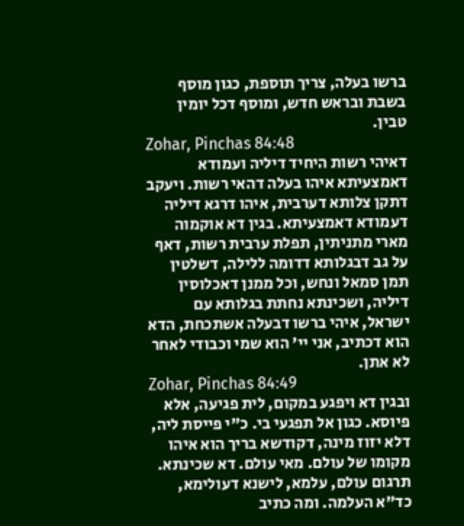ברשו בעלה, צריך תוספת, כגון מוסף בשבת ובראש חדש, ומוסף דכל יומין טבין.
Zohar, Pinchas 84:48
דאיהי רשות היחיד דיליה ועמודא דאמצעיתא איהו בעלה דהאי רשות. ויעקב דתקן צלותא דערבית, איהו דרגא דיליה דעמודא דאמצעיתא. בגין דא אוקמוה מארי מתניתין, תפלת ערבית רשות, דאף על גב דבגלותא דדומה ללילה, דשלטין תמן סמאל ונחש, וכל ממנן דאכלוסין דיליה, ושכינתא נחתת בגלותא עם ישראל, איהי ברשו דבעלה אשתכחת, הדא הוא דכתיב, אני יי' הוא שמי וכבודי לאחר לא אתן.
Zohar, Pinchas 84:49
ובגין דא ויפגע במקום, לית פגיעה, אלא פיוסא. כגון אל תפגעי בי. כ"י פייסת ליה, דלא יזוז מינה, דקודשא בריך הוא איהו מקומו של עולם. מאי עולם. דא שכינתא. תרגום עולם, עלמא, לישנא דעולימא, כד"א העלמה. ומה כתיב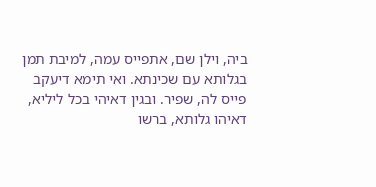ביה, וילן שם, אתפייס עמה, למיבת תמן בגלותא עם שכינתא. ואי תימא דיעקב פייס לה, שפיר. ובגין דאיהי בכל ליליא, דאיהו גלותא, ברשו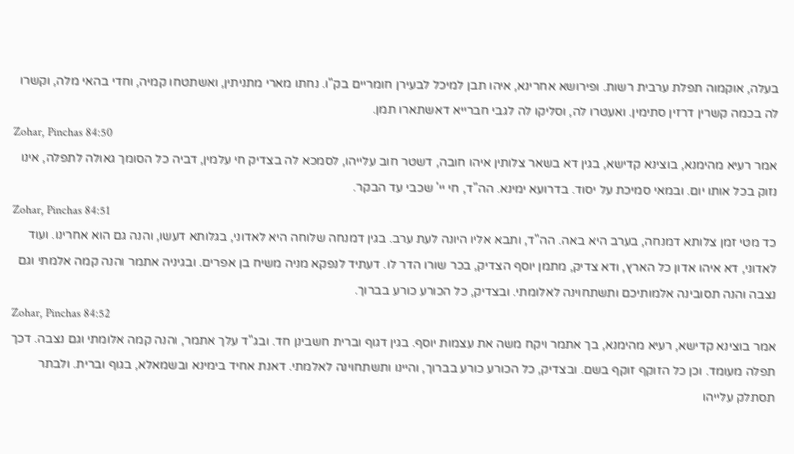בעלה, אוקמוה תפלת ערבית רשות. ופירושא אחרינא, איהו תבן למיכל לבעירן חומריים בק"ו. נחתו מארי מתניתין, ואשתטחו קמיה, וחדי בהאי מלה, וקשרו לה בכמה קשרין דרזין סתימין. ואעטרו לה, וסליקו לה לגבי חברייא דאשתארו תמן.
Zohar, Pinchas 84:50
אמר רעיא מהימנא, בוצינא קדישא, בגין דא בשאר צלותין איהו חובה, דשטר חוב עלייהו, לסמכא לה בצדיק חי עלמין, דביה כל הסומך גאולה לתפלה, אינו נזוק בכל אותו יום. ובמאי סמיכת על יסוד. בדרועא ימינא. הה"ד, חי יי' שכבי עד הבקר.
Zohar, Pinchas 84:51
כד מטי זמן צלותא דמנחה, בערב היא באה. הה"ד, ותבא אליו היונה לעת ערב. בגין דמנחה שלוחה היא לאדוני, בגלותא דעשו, והנה גם הוא אחרינו. ועוד לאדוני, דא איהו אדון כל הארץ, ודא צדיק, מתמן יוסף הצדיק, בכר שורו הדר לו. דעתיד לנפקא מניה משיח בן אפרים. ובגיניה אתמר והנה קמה אלמתי וגם נצבה והנה תסובינה אלמותיכם ותשתחוינה לאלומתי. ובצדיק, כל הכורע כורע בברוך.
Zohar, Pinchas 84:52
אמר בוצינא קדישא, רעיא מהימנא, בך אתמר ויקח משה את עצמות יוסף. בגין דגוף וברית חשבינן חד. ובג"ד עלך אתמר, והנה קמה אלומתי וגם נצבה. דכך תפלה מעומד. וכן כל הזוקף זוקף בשם. ובצדיק, כל הכורע כורע בברוך, והיינו ותשתחוינה לאלמתי. דאנת אחיד בימינא ובשמאלא, בגוף וברית. ולבתר תסתלק עלייהו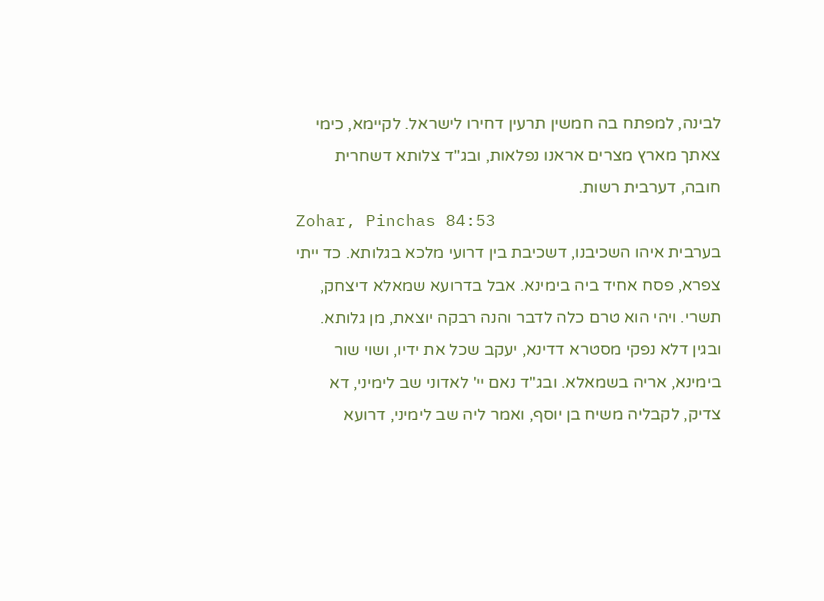לבינה, למפתח בה חמשין תרעין דחירו לישראל. לקיימא, כימי צאתך מארץ מצרים אראנו נפלאות, ובג"ד צלותא דשחרית חובה, דערבית רשות.
Zohar, Pinchas 84:53
בערבית איהו השכיבנו, דשכיבת בין דרועי מלכא בגלותא. כד ייתי צפרא, פסח אחיד ביה בימינא. אבל בדרועא שמאלא דיצחק, תשרי. ויהי הוא טרם כלה לדבר והנה רבקה יוצאת, מן גלותא. ובגין דלא נפקי מסטרא דדינא, יעקב שכל את ידיו, ושוי שור בימינא, אריה בשמאלא. ובג"ד נאם יי' לאדוני שב לימיני, דא צדיק, לקבליה משיח בן יוסף, ואמר ליה שב לימיני, דרועא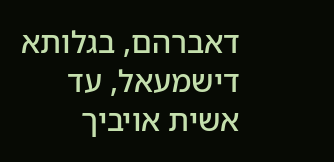דאברהם, בגלותא דישמעאל, עד אשית אויביך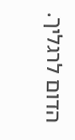הדום לרגליך.